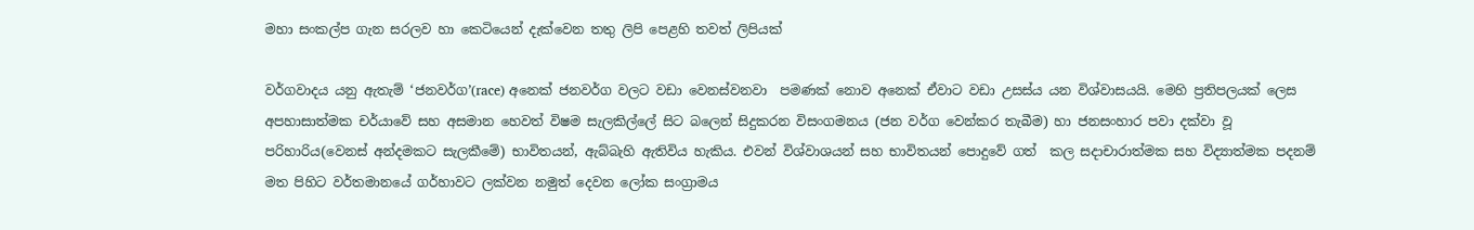මහා සංකල්ප ගැන සරලව හා කෙටියෙන් දැක්වෙන තතු ලිපි පෙළහි තවත් ලිපියක්

වර්ගවාදය යනු ඇතැම් ‘ජනවර්ග’(race) අනෙක් ජනවර්ග වලට වඩා වෙනස්වනවා  පමණක් නොව අනෙක් ඒවාට වඩා උසස්ය යන විශ්වාසයයි. මෙහි ප්‍රතිපලයක් ලෙස අපහාසාත්මක චර්යාවේ සහ අසමාන හෙවත් විෂම සැලකිල්ලේ සිට බලෙන් සිදුකරන විසංගමනය (ජන වර්ග වෙන්කර තැබීම) හා ජනසංහාර පවා දක්වා වූ  පරිහාරිය(වෙනස් අන්දමකට සැලකීමේ) භාවිතයන්, ඇබ්බැහි ඇතිවිය හැකිය. එවන් විශ්වාශයන් සහ භාවිතයන් පොදුවේ ගත්  කල සදාචාරාත්මක සහ විද්‍යාත්මක පදනම් මත පිහිට වර්තමානයේ ගර්හාවට ලක්වන නමුත් දෙවන ලෝක සංග්‍රාමය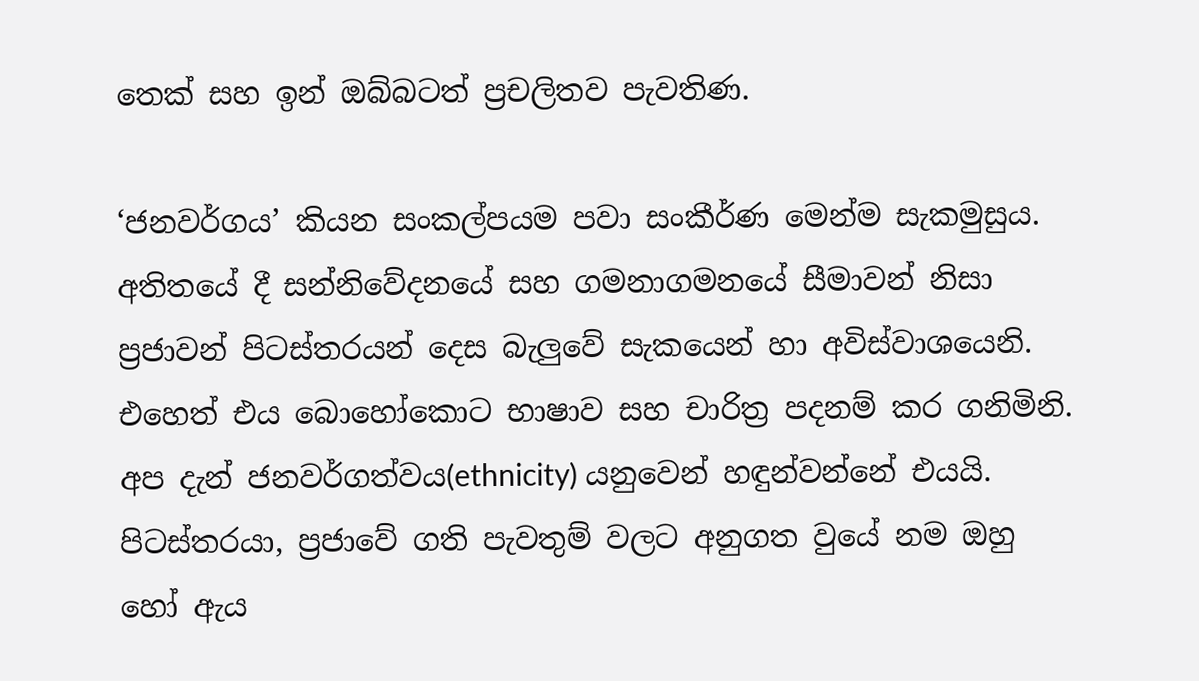තෙක් සහ ඉන් ඔබ්බටත් ප්‍රචලිතව පැවතිණ.

‘ජනවර්ගය’ කියන සංකල්පයම පවා සංකීර්ණ මෙන්ම සැකමුසුය. අතිතයේ දී සන්නිවේදනයේ සහ ගමනාගමනයේ සීමාවන් නිසා ප්‍රජාවන් පිටස්තරයන් දෙස බැලුවේ සැකයෙන් හා අවිස්වාශයෙනි. එහෙත් එය බොහෝකොට භාෂාව සහ චාරිත්‍ර පදනම් කර ගනිමිනි. අප දැන් ජනවර්ගත්වය(ethnicity) යනුවෙන් හඳුන්වන්නේ එයයි. පිටස්තරයා, ප්‍රජාවේ ගති පැවතුම් වලට අනුගත වුයේ නම ඔහු හෝ ඇය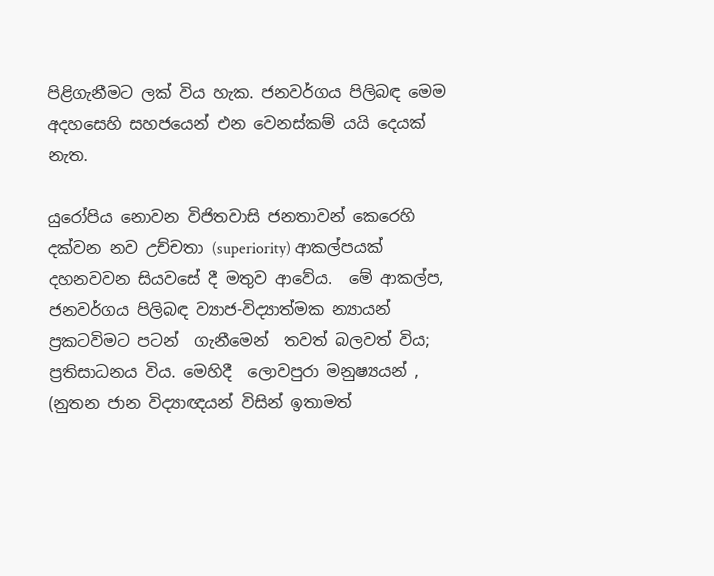පිළිගැනීමට ලක් විය හැක. ජනවර්ගය පිලිබඳ මෙම අදහසෙහි සහජයෙන් එන වෙනස්කම් යයි දෙයක් නැත.

යුරෝපිය නොවන විජිතවාසි ජනතාවන් කෙරෙහි දක්වන නව උච්චතා (superiority) ආකල්පයක් දහනවවන සියවසේ දී මතුව ආවේය.  මේ ආකල්ප,  ජනවර්ගය පිලිබඳ ව්‍යාජ-විද්‍යාත්මක න්‍යායන් ප්‍රකටවිමට පටන්  ගැනීමෙන්  තවත් බලවත් විය; ප්‍රතිසාධනය විය. මෙහිදී  ලොවපුරා මනුෂ්‍යයන් , (නුතන ජාන විද්‍යාඥයන් විසින් ඉතාමත්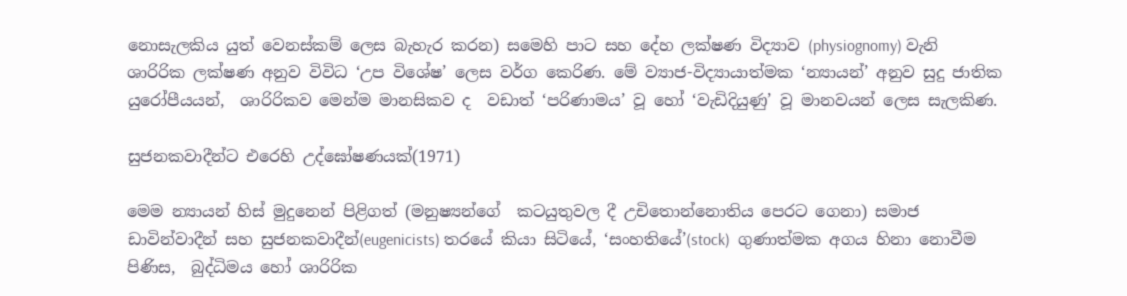නොසැලකිය යුත් වෙනස්කම් ලෙස බැහැර කරන) සමෙහි පාට සහ දේහ ලක්ෂණ විද්‍යාව (physiognomy) වැනි ශාරිරික ලක්ෂණ අනුව විවිධ ‘උප විශේෂ’ ලෙස වර්ග කෙරිණ. මේ ව්‍යාජ-විද්‍යායාත්මක ‘න්‍යායන්’ අනුව සුදු ජාතික යුරෝපීයයන්,  ශාරිරිකව මෙන්ම මානසිකව ද  වඩාත් ‘පරිණාමය’ වූ හෝ ‘වැඩිදියුණු’ වූ මානවයන් ලෙස සැලකිණ.

සුජනකවාදීන්ට එරෙහි උද්ඝෝෂණයක්(1971)

මෙම න්‍යායන් හිස් මුදුනෙන් පිළිගත් (මනුෂ්‍යන්ගේ  කටයුතුවල දී උචිතොන්නොතිය පෙරට ගෙනා) සමාජ ඩාවින්වාදීන් සහ සුජනකවාදීන්(eugenicists) තරයේ කියා සිටියේ, ‘සංහතියේ’(stock)  ගුණාත්මක අගය හිනා නොවීම පිණිස,  බුද්ධිමය හෝ ශාරිරික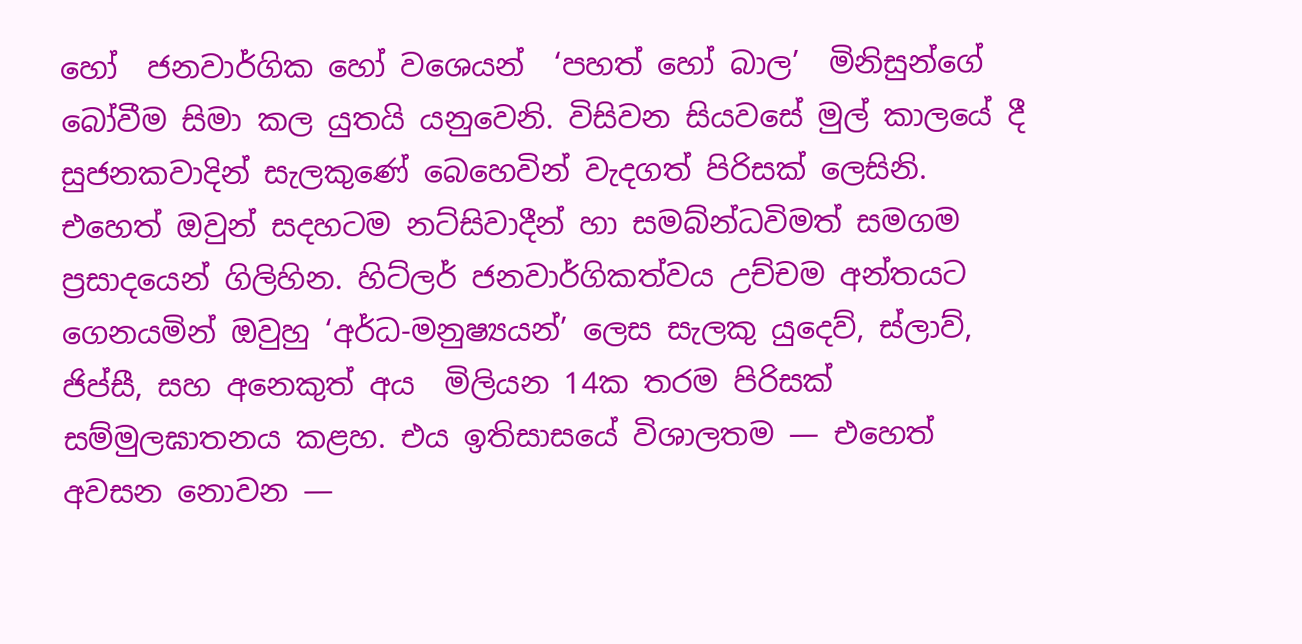හෝ  ජනවාර්ගික හෝ වශෙයන්  ‘පහත් හෝ බාල’  මිනිසුන්ගේ බෝවීම සිමා කල යුතයි යනුවෙනි. විසිවන සියවසේ මුල් කාලයේ දී සුජනකවාදින් සැලකුණේ බෙහෙවින් වැදගත් පිරිසක් ලෙසිනි. එහෙත් ඔවුන් සදහටම නට්සිවාදීන් හා සමබ්න්ධවිමත් සමගම ප්‍රසාදයෙන් ගිලිහින. හිට්ලර් ජනවාර්ගිකත්වය උච්චම අන්තයට ගෙනයමින් ඔවුහු ‘අර්ධ-මනුෂ්‍යයන්’ ලෙස සැලකු යුදෙව්, ස්ලාව්, ජිප්සී, සහ අනෙකුත් අය  මිලියන 14ක තරම පිරිසක් සම්මුලඝාතනය කළහ. එය ඉතිසාසයේ විශාලතම — එහෙත් අවසන නොවන —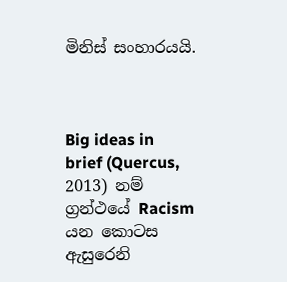මිනිස් සංහාරයයි.



Big ideas in brief (Quercus, 2013) නම් ග්‍රන්ථයේ Racism යන කොටස ඇසුරෙනි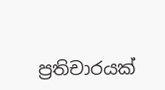ප්‍රතිචාරයක්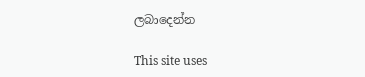ලබාදෙන්න

This site uses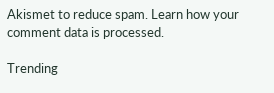Akismet to reduce spam. Learn how your comment data is processed.

Trending